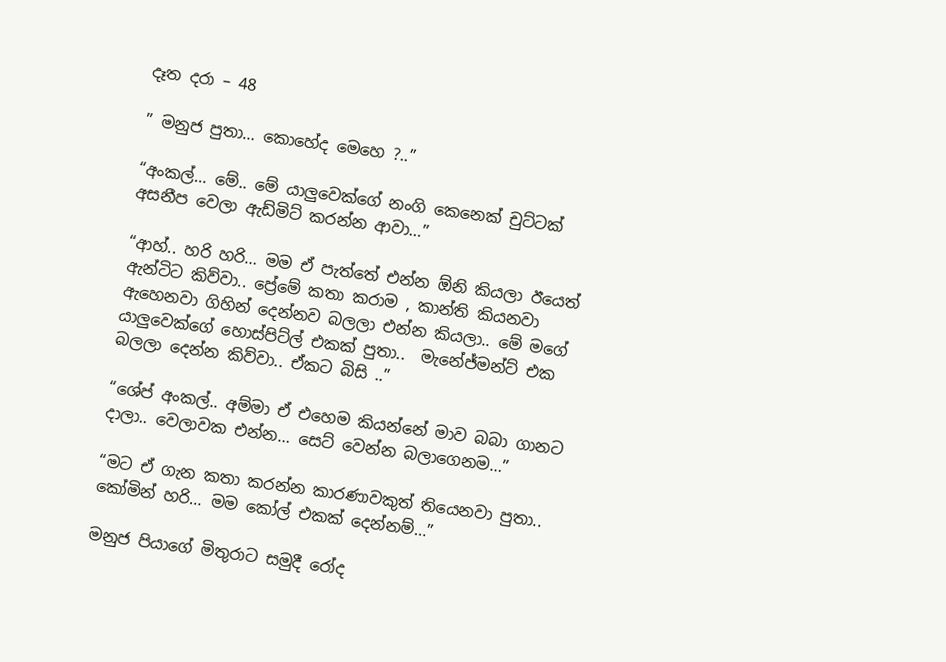දෑත දරා – 48

” මනුජ පුතා… කොහේද මෙහෙ ?..”

“අංකල්… මේ.. මේ යාලුවෙක්ගේ නංගි කෙනෙක් චුට්ටක් අසනීප වෙලා ඇඩ්මිට් කරන්න ආවා…”

“ආහ්.. හරි හරි… මම ඒ පැත්තේ එන්න ඕනි කියලා ඊයෙත් ඇන්ටිට කිව්වා.. ප්‍රේමේ කතා කරාම , කාන්ති කියනවා ඇහෙනවා ගිහින් දෙන්නව බලලා එන්න කියලා.. මේ මගේ යාලුවෙක්ගේ හොස්පිට්ල් එකක් පුතා..  මැනේජ්මන්ට් එක බලලා දෙන්න කිව්වා.. ඒකට බිසි ..”

“ශේප් අංකල්.. අම්මා ඒ එහෙම කියන්නේ මාව බබා ගානට දාලා.. වෙලාවක එන්න… සෙට් වෙන්න බලාගෙනම…”

“මට ඒ ගැන කතා කරන්න කාරණාවකුත් තියෙනවා පුතා.. කෝමින් හරි… මම කෝල් එකක් දෙන්නම්…”

මනුජ පියාගේ මිතුරාට සමුදී රෝද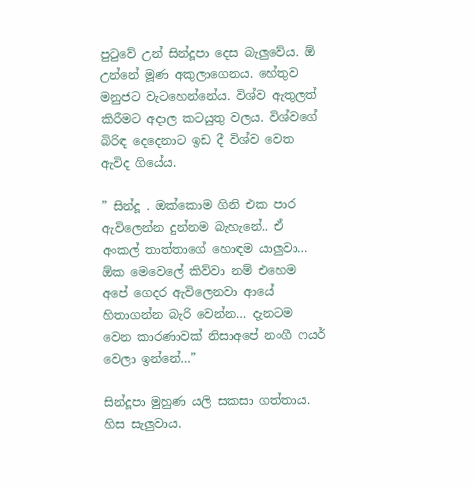පුටුවේ උන් සින්දූපා දෙස බැලුවේය. ඕ උන්නේ මූණ අකුලාගෙනය. හේතුව මනුජට වැටහෙන්නේය. විශ්ව ඇතුලත් කිරීමට අදාල කටයුතු වලය. විශ්වගේ බිරිඳ දෙදෙනාට ඉඩ දී විශ්ව වෙත ඇවිද ගියේය.

” සින්දූ . ඔක්කොම ගිනි එක පාර ඇවිලෙන්න දුන්නම බැහැනේ.. ඒ අංකල් තාත්තාගේ හොඳම යාලුවා… ඕක මෙවෙලේ කිව්වා නම් එහෙම අපේ ගෙදර ඇවිලෙනවා ආයේ  හිතාගන්න බැරි වෙන්න… දැනටම වෙන කාරණාවක් නිසාඅපේ නංගී ෆයර් වෙලා ඉන්නේ…”

සින්දූපා මුහුණ යලි සකසා ගත්තාය. හිස සැලුවාය.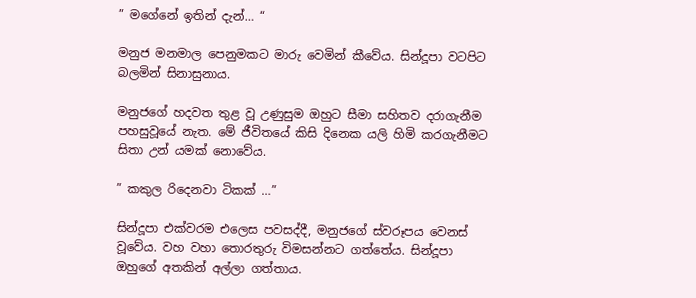” මගේනේ ඉතින් දැන්… “

මනුජ මනමාල පෙනුමකට මාරු වෙමින් කීවේය. සින්දූපා වටපිට බලමින් සිනාසුනාය.

මනුජගේ හදවත තුළ වූ උණුසුම ඔහුට සීමා සහිතව දරාගැනීම පහසුවූයේ නැත. මේ ජීවිතයේ කිසි දිනෙක යලි හිමි කරගැනීමට සිතා උන් යමක් නොවේය.

” කකුල රිදෙනවා ටිකක් …”

සින්දූපා එක්වරම එලෙස පවසද්දී, මනුජගේ ස්වරූපය වෙනස් වූවේය. වහ වහා තොරතුරු විමසන්නට ගත්තේය. සින්දූපා ඔහුගේ අතකින් අල්ලා ගත්තාය.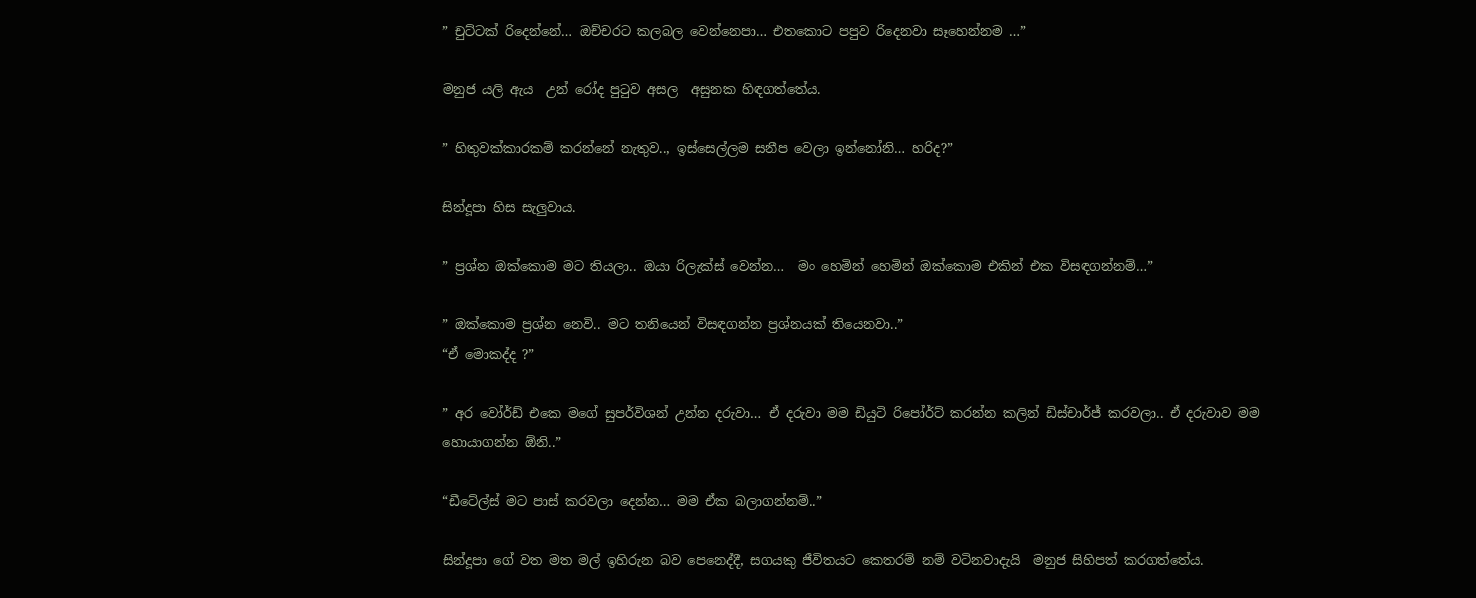” චුට්ටක් රිදෙන්නේ… ඔච්චරට කලබල වෙන්නෙපා… එතකොට පපුව රිදෙනවා සෑහෙන්නම …”

මනුජ යලි ඇය  උන් රෝද පුටුව අසල  අසුනක හිඳගත්තේය.

” හිතුවක්කාරකම් කරන්නේ නැතුව.., ඉස්සෙල්ලම සනීප වෙලා ඉන්නෝනි… හරිද?”

සින්දූපා හිස සැලුවාය.

” ප්‍රශ්න ඔක්කොම මට තියලා.. ඔයා රිලැක්ස් වෙන්න…  මං හෙමින් හෙමින් ඔක්කොම එකින් එක විසඳගන්නම්…”

” ඔක්කොම ප්‍රශ්න නෙවි.. මට තනියෙන් විසඳගන්න ප්‍රශ්නයක් තියෙනවා..”
“ඒ මොකද්ද ?”

” අර වෝර්ඩ් එකෙ මගේ සුපර්විශන් උන්න දරුවා… ඒ දරුවා මම ඩියුටි රිපෝර්ට් කරන්න කලින් ඩිස්චාර්ජ් කරවලා.. ඒ දරුවාව මම හොයාගන්න ඕනි..”

“ඩීටේල්ස් මට පාස් කරවලා දෙන්න… මම ඒක බලාගන්නම්..”

සින්දූපා ගේ වත මත මල් ඉහිරුන බව පෙනෙද්දී, සගයකු ජීවිතයට කෙතරම් නම් වටිනවාදැයි  මනුජ සිහිපත් කරගත්තේය.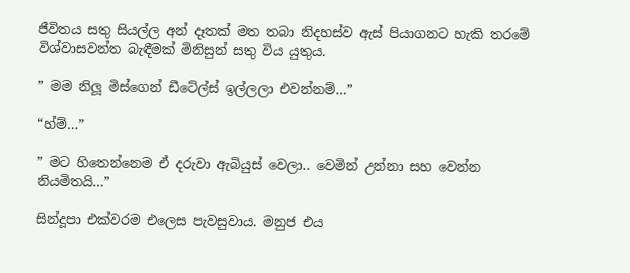ජීවිතය සතු සියල්ල අන් දෑතක් මත තබා නිදහස්ව ඇස් පියාගනට හැකි තරමේ විශ්වාසවන්ත බැඳීමක් මිනිසුන් සතු විය යුතුය.

” මම නිලූ මිස්ගෙන් ඩීටේල්ස් ඉල්ලලා එවන්නම්…”

“හ්ම්…”

” මට හිතෙන්නෙම ඒ දරුවා ඇබියුස් වෙලා.. වෙමින් උන්නා සහ වෙන්න නියමිතයි…”

සින්දූපා එක්වරම එලෙස පැවසුවාය. මනුජ එය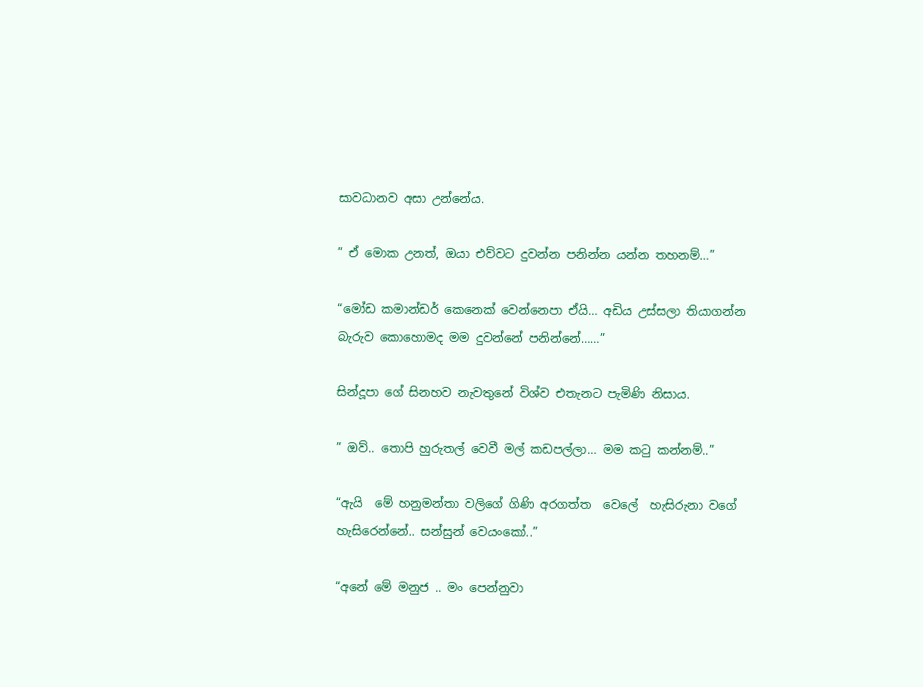සාවධානව අසා උන්නේය.

” ඒ මොක උනත්, ඔයා එව්වට දුවන්න පනින්න යන්න තහනම්…”

“මෝඩ කමාන්ඩර් කෙනෙක් වෙන්නෙපා ඒයි… අඩිය උස්සලා තියාගන්න බැරුව කොහොමද මම දුවන්නේ පනින්නේ……”

සින්දූපා ගේ සිනහව නැවතුනේ විශ්ව එතැනට පැමිණි නිසාය.

” ඔව්.. තොපි හුරුතල් වෙවී මල් කඩපල්ලා… මම කටු කන්නම්..”

“ඇයි  මේ හනුමන්තා වලිගේ ගිණි අරගත්ත  වෙලේ  හැසිරුනා වගේ හැසිරෙන්නේ.. සන්සුන් වෙයංකෝ..”

“අනේ මේ මනුජ .. මං පෙන්නුවා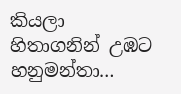කියලා හිතාගනින් උඹට හනුමන්තා…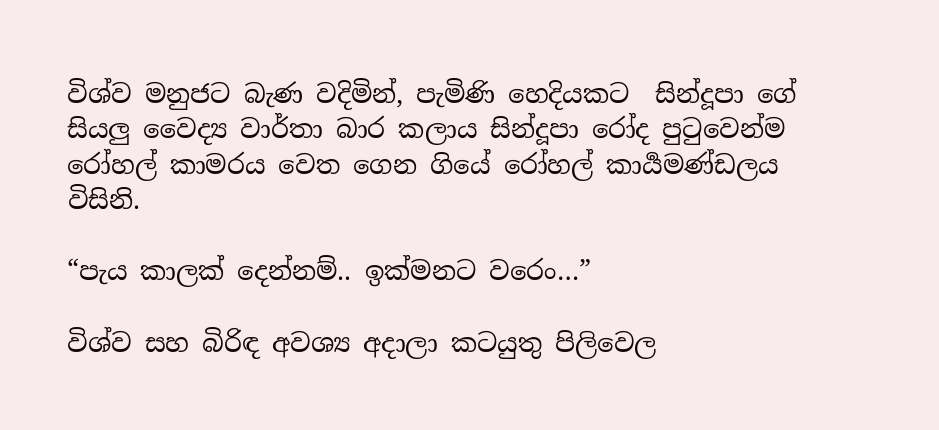විශ්ව මනුජට බැණ වදිමින්, පැමිණි හෙදියකට  සින්දූපා ගේ සියලු වෛද්‍ය වාර්තා බාර කලාය සින්දූපා රෝද පුටුවෙන්ම රෝහල් කාමරය වෙත ගෙන ගියේ රෝහල් කාර්‍යමණ්ඩලය විසිනි.

“පැය කාලක් දෙන්නම්.. ඉක්මනට වරෙං…”

විශ්ව සහ බිරිඳ අවශ්‍ය අදාලා කටයුතු පිලිවෙල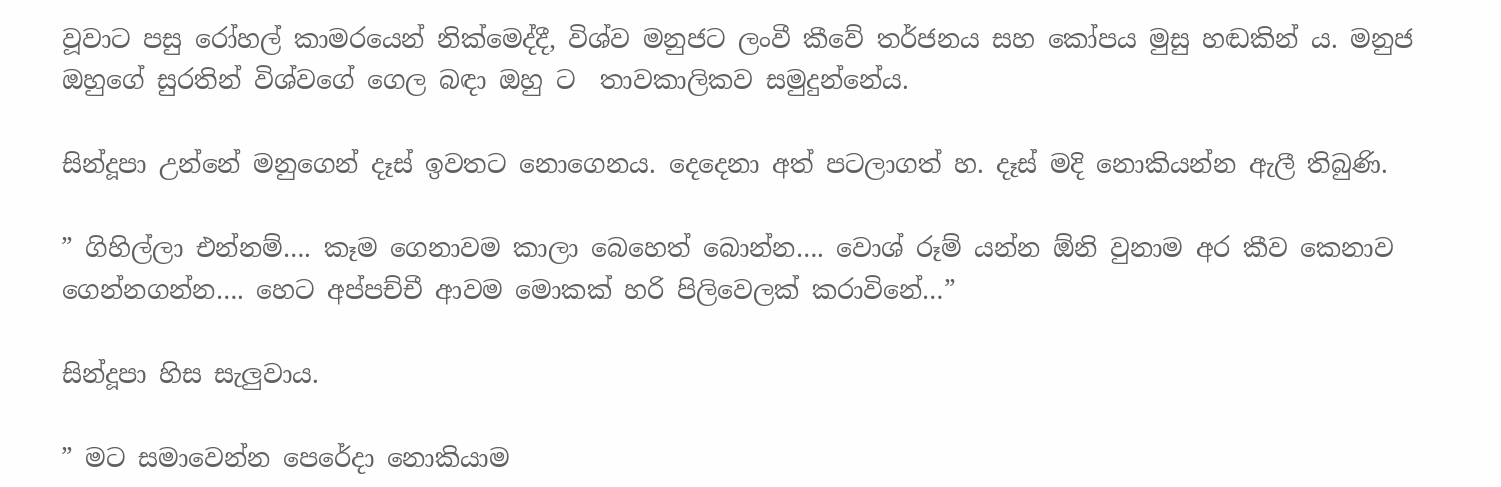වූවාට පසු රෝහල් කාමරයෙන් නික්මෙද්දී, විශ්ව මනුජට ලංවී කීවේ තර්ජනය සහ කෝපය මුසු හඬකින්‍ ය. මනුජ ඔහුගේ සුරතින් විශ්වගේ ගෙල බඳා ඔහු ට  තාවකාලිකව සමුදුන්නේය.

සින්දූපා උන්නේ මනුගෙන් දෑස් ඉවතට නොගෙනය. දෙදෙනා අත් පටලාගත්‍ හ. දෑස් මදි නොකියන්න ඇලී තිබුණි.

” ගිහිල්ලා එන්නම්…. කෑම ගෙනාවම කාලා බෙහෙත් බොන්න…. වොශ් රූම් යන්න ඕනි වුනාම අර කීව කෙනාව ගෙන්නගන්න…. හෙට අප්පච්චී ආවම මොකක් හරි පිලිවෙලක් කරාවිනේ…”

සින්දූපා හිස සැලුවාය.

” මට සමාවෙන්න පෙරේදා නොකියාම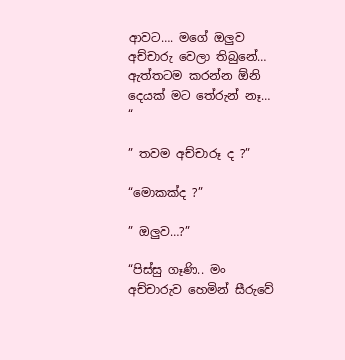ආවට…. මගේ ඔලුව අච්චාරු වෙලා තිබුනේ… ඇත්තටම කරන්න ඕනි දෙයක් මට තේරුන් නෑ… “

” තවම අච්චාරූ ද ?”

“මොකක්ද ?”

” ඔලුව…?”

“පිස්සු ගෑණි.. මං අච්චාරුව හෙමින් සීරුවේ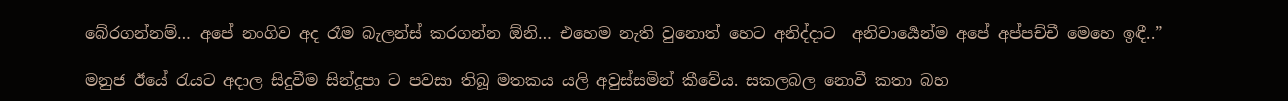බේරගන්නම්… අපේ නංගිව අද රෑම බැලන්ස් කරගන්න ඕනි… එහෙම නැති වුනොත් හෙට අනිද්දාට  අනිවාර්‍යෙන්ම අපේ අප්පච්චී මෙහෙ ඉඳී..”

මනුජ ඊයේ රැයට අදාල සිදුවීම සින්දූපා ට පවසා තිබූ මතකය යලි අවුස්සමින් කීවේය. සකලබල නොවී කතා බහ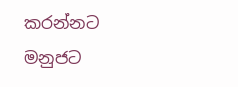කරන්නට මනුජට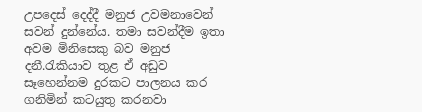උපදෙස් දෙද්දී මනුජ උවමනාවෙන් සවන් දුන්නේය. තමා සවන්දීම ඉතා අවම මිනිසෙකු බව මනුජ දනී.රැකියාව තුළ ඒ අඩුව සෑහෙන්නම දුරකට පාලනය කර ගනිමින් කටයුතු කරනවා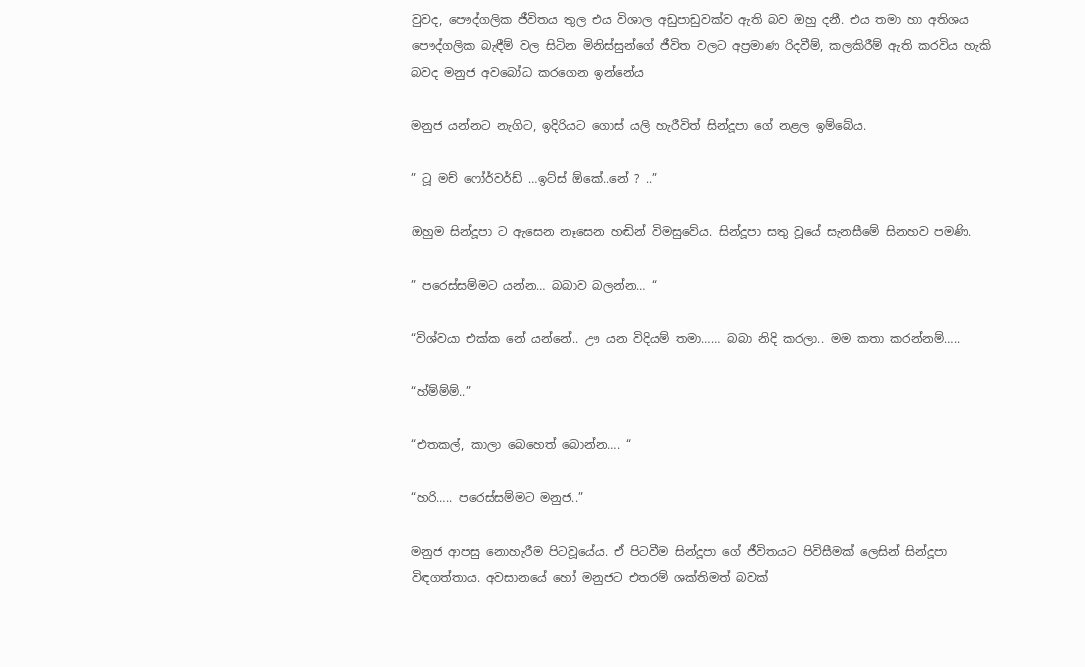වුවද, පෞද්ගලික ජීවිතය තුල එය විශාල අඩුපාඩුවක්ව ඇති බව ඔහු දනී. එය තමා හා අතිශය පෞද්ගලික බැඳීම් වල සිටින මිනිස්සුන්ගේ ජීවිත වලට අප්‍රමාණ රිදවීම්, කලකිරීම් ඇති කරවිය හැකි බවද මනුජ අවබෝධ කරගෙන ඉන්නේය

මනුජ යන්නට නැගිට, ඉදිරියට ගොස් යලි හැරීවිත් සින්දූපා ගේ නළල ඉම්බේය.

” ටූ මච් ෆෝර්වර්ඩ් …ඉට්ස් ඕකේ..නේ ? ..”

ඔහුම සින්දූපා ට ඇසෙන නෑසෙන හඬින් විමසුවේය. සින්දූපා සතු වූයේ සැනසීමේ සිනහව පමණි.

” පරෙස්සම්මට යන්න… බබාව බලන්න… “

“විශ්වයා එක්ක නේ යන්නේ.. ඌ යන විදියම් තමා…… බබා නිදි කරලා.. මම කතා කරන්නම්…..

“හ්ම්ම්ම්..”

“එතකල්, කාලා බෙහෙත් බොන්න…. “

“හරි….. පරෙස්සම්මට මනුජ..”

මනුජ ආපසු නොහැරීම පිටවූයේය. ඒ පිටවීම සින්දූපා ගේ ජීවිතයට පිවිසීමක් ලෙසින්‍ සින්දූපා විඳගත්තාය. අවසානයේ හෝ මනුජට එතරම් ශක්තිමත් බවක්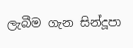ලැබීම ගැන සින්දූපා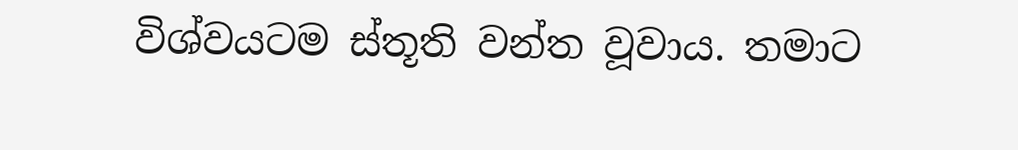විශ්වයටම ස්තූති වන්ත වූවාය. තමාට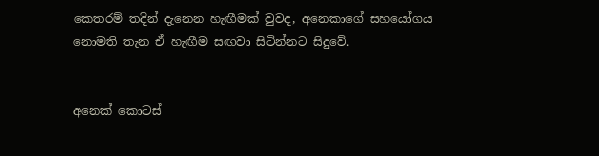කෙතරම් තදින් දැනෙන හැඟීමක් වුවද, අනෙකාගේ සහයෝගය  නොමති තැන ඒ හැඟීම සඟවා සිටින්නට සිදුවේ.


අනෙක් කොටස්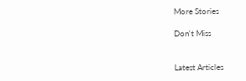More Stories

Don't Miss


Latest Articles